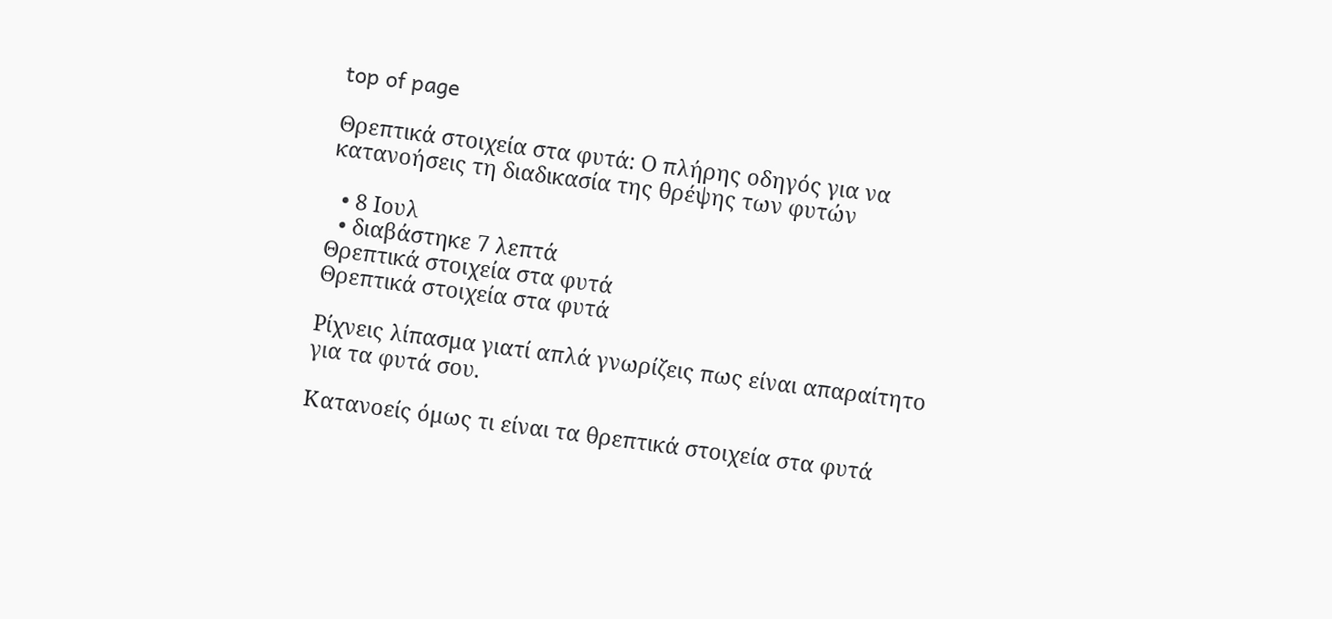top of page

Θρεπτικά στοιχεία στα φυτά: Ο πλήρης οδηγός για να κατανοήσεις τη διαδικασία της θρέψης των φυτών

  • 8 Ιουλ
  • διαβάστηκε 7 λεπτά
Θρεπτικά στοιχεία στα φυτά
Θρεπτικά στοιχεία στα φυτά

Ρίχνεις λίπασμα γιατί απλά γνωρίζεις πως είναι απαραίτητο για τα φυτά σου.

Κατανοείς όμως τι είναι τα θρεπτικά στοιχεία στα φυτά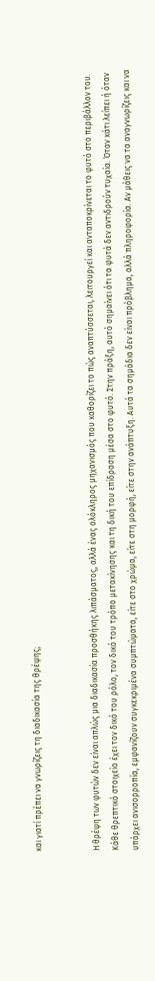και γιατί πρέπει να γνωρίζεις τη διαδικασία της θρέψης;


Η θρέψη των φυτών δεν είναι απλώς μια διαδικασία προσθήκης λιπάσματος, αλλά ένας ολόκληρος μηχανισμός που καθορίζει το πώς αναπτύσσεται, λειτουργεί και ανταποκρίνεται το φυτό στο περιβάλλον του. Κάθε θρεπτικό στοιχείο έχει τον δικό του ρόλο, τον δικό του τρόπο μετακίνησης και τη δική του επίδραση μέσα στο φυτό. Στην πράξη, αυτό σημαίνει ότι τα φυτά δεν αντιδρούν τυχαία. Όταν κάτι λείπει ή όταν υπάρχει ανισορροπία, εμφανίζουν συγκεκριμένα συμπτώματα, είτε στο χρώμα, είτε στη μορφή, είτε στην ανάπτυξη. Αυτά τα σημάδια δεν είναι πρόβλημα, αλλά πληροφορία. Αν μάθεις να τα αναγνωρίζεις και να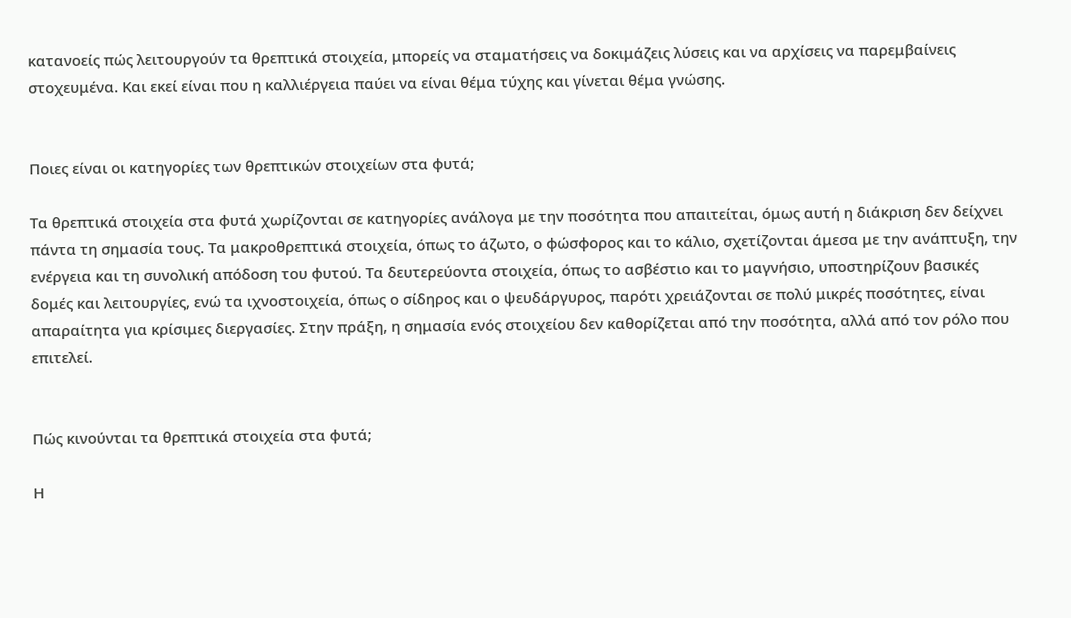κατανοείς πώς λειτουργούν τα θρεπτικά στοιχεία, μπορείς να σταματήσεις να δοκιμάζεις λύσεις και να αρχίσεις να παρεμβαίνεις στοχευμένα. Και εκεί είναι που η καλλιέργεια παύει να είναι θέμα τύχης και γίνεται θέμα γνώσης.


Ποιες είναι οι κατηγορίες των θρεπτικών στοιχείων στα φυτά;

Τα θρεπτικά στοιχεία στα φυτά χωρίζονται σε κατηγορίες ανάλογα με την ποσότητα που απαιτείται, όμως αυτή η διάκριση δεν δείχνει πάντα τη σημασία τους. Τα μακροθρεπτικά στοιχεία, όπως το άζωτο, ο φώσφορος και το κάλιο, σχετίζονται άμεσα με την ανάπτυξη, την ενέργεια και τη συνολική απόδοση του φυτού. Τα δευτερεύοντα στοιχεία, όπως το ασβέστιο και το μαγνήσιο, υποστηρίζουν βασικές δομές και λειτουργίες, ενώ τα ιχνοστοιχεία, όπως ο σίδηρος και ο ψευδάργυρος, παρότι χρειάζονται σε πολύ μικρές ποσότητες, είναι απαραίτητα για κρίσιμες διεργασίες. Στην πράξη, η σημασία ενός στοιχείου δεν καθορίζεται από την ποσότητα, αλλά από τον ρόλο που επιτελεί.


Πώς κινούνται τα θρεπτικά στοιχεία στα φυτά;

Η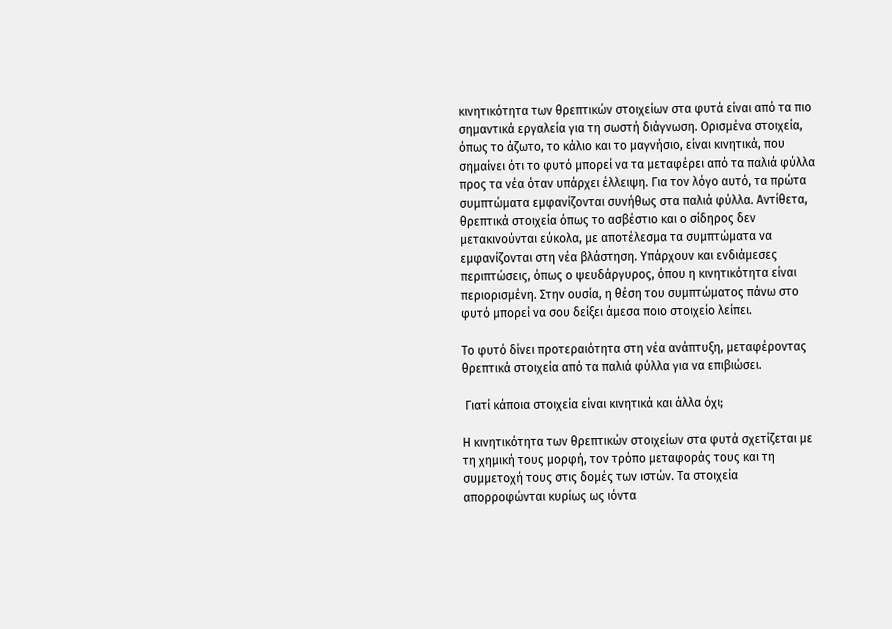κινητικότητα των θρεπτικών στοιχείων στα φυτά είναι από τα πιο σημαντικά εργαλεία για τη σωστή διάγνωση. Ορισμένα στοιχεία, όπως το άζωτο, το κάλιο και το μαγνήσιο, είναι κινητικά, που σημαίνει ότι το φυτό μπορεί να τα μεταφέρει από τα παλιά φύλλα προς τα νέα όταν υπάρχει έλλειψη. Για τον λόγο αυτό, τα πρώτα συμπτώματα εμφανίζονται συνήθως στα παλιά φύλλα. Αντίθετα, θρεπτικά στοιχεία όπως το ασβέστιο και ο σίδηρος δεν μετακινούνται εύκολα, με αποτέλεσμα τα συμπτώματα να εμφανίζονται στη νέα βλάστηση. Υπάρχουν και ενδιάμεσες περιπτώσεις, όπως ο ψευδάργυρος, όπου η κινητικότητα είναι περιορισμένη. Στην ουσία, η θέση του συμπτώματος πάνω στο φυτό μπορεί να σου δείξει άμεσα ποιο στοιχείο λείπει.

Το φυτό δίνει προτεραιότητα στη νέα ανάπτυξη, μεταφέροντας θρεπτικά στοιχεία από τα παλιά φύλλα για να επιβιώσει.

 Γιατί κάποια στοιχεία είναι κινητικά και άλλα όχι;

Η κινητικότητα των θρεπτικών στοιχείων στα φυτά σχετίζεται με τη χημική τους μορφή, τον τρόπο μεταφοράς τους και τη συμμετοχή τους στις δομές των ιστών. Τα στοιχεία απορροφώνται κυρίως ως ιόντα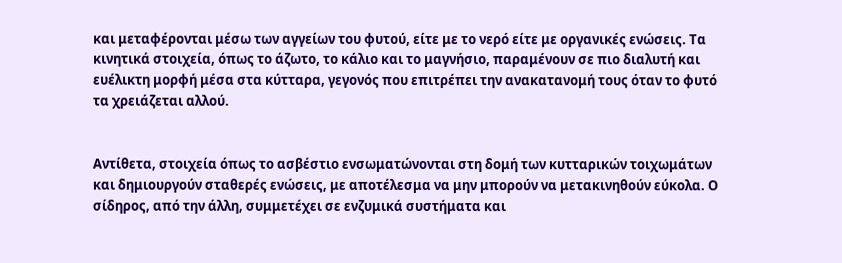και μεταφέρονται μέσω των αγγείων του φυτού, είτε με το νερό είτε με οργανικές ενώσεις. Τα κινητικά στοιχεία, όπως το άζωτο, το κάλιο και το μαγνήσιο, παραμένουν σε πιο διαλυτή και ευέλικτη μορφή μέσα στα κύτταρα, γεγονός που επιτρέπει την ανακατανομή τους όταν το φυτό τα χρειάζεται αλλού.


Αντίθετα, στοιχεία όπως το ασβέστιο ενσωματώνονται στη δομή των κυτταρικών τοιχωμάτων και δημιουργούν σταθερές ενώσεις, με αποτέλεσμα να μην μπορούν να μετακινηθούν εύκολα. Ο σίδηρος, από την άλλη, συμμετέχει σε ενζυμικά συστήματα και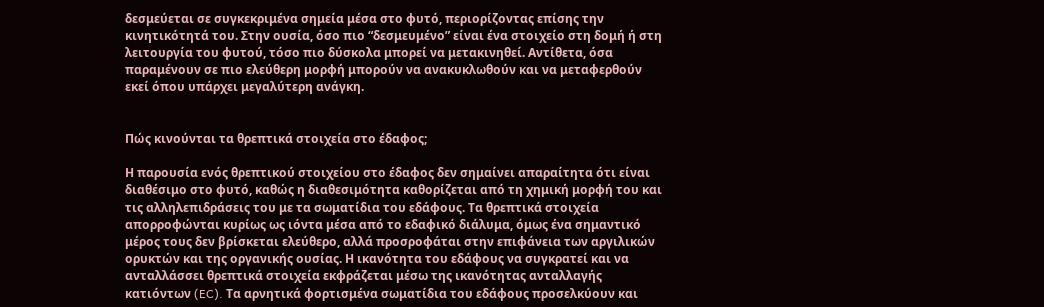δεσμεύεται σε συγκεκριμένα σημεία μέσα στο φυτό, περιορίζοντας επίσης την κινητικότητά του. Στην ουσία, όσο πιο “δεσμευμένο” είναι ένα στοιχείο στη δομή ή στη λειτουργία του φυτού, τόσο πιο δύσκολα μπορεί να μετακινηθεί. Αντίθετα, όσα παραμένουν σε πιο ελεύθερη μορφή μπορούν να ανακυκλωθούν και να μεταφερθούν εκεί όπου υπάρχει μεγαλύτερη ανάγκη.


Πώς κινούνται τα θρεπτικά στοιχεία στο έδαφος;

Η παρουσία ενός θρεπτικού στοιχείου στο έδαφος δεν σημαίνει απαραίτητα ότι είναι διαθέσιμο στο φυτό, καθώς η διαθεσιμότητα καθορίζεται από τη χημική μορφή του και τις αλληλεπιδράσεις του με τα σωματίδια του εδάφους. Τα θρεπτικά στοιχεία απορροφώνται κυρίως ως ιόντα μέσα από το εδαφικό διάλυμα, όμως ένα σημαντικό μέρος τους δεν βρίσκεται ελεύθερο, αλλά προσροφάται στην επιφάνεια των αργιλικών ορυκτών και της οργανικής ουσίας. Η ικανότητα του εδάφους να συγκρατεί και να ανταλλάσσει θρεπτικά στοιχεία εκφράζεται μέσω της ικανότητας ανταλλαγής κατιόντων (EC). Τα αρνητικά φορτισμένα σωματίδια του εδάφους προσελκύουν και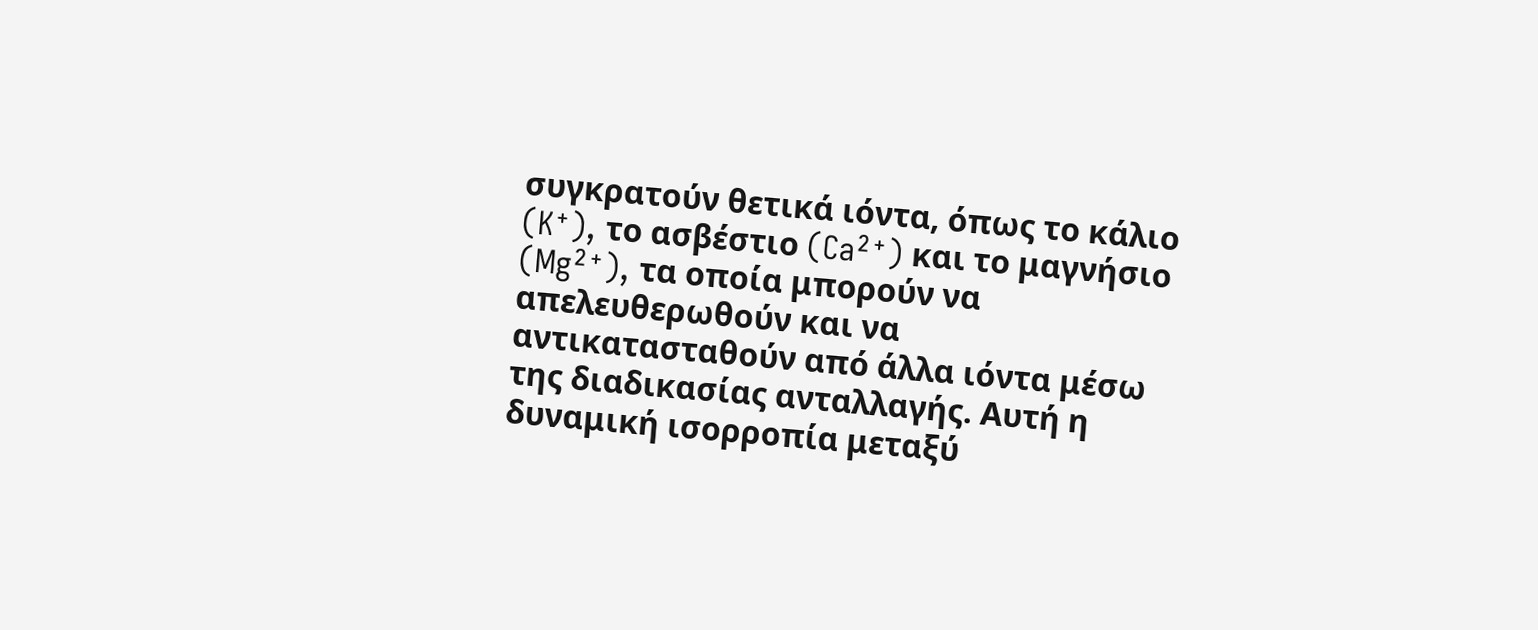συγκρατούν θετικά ιόντα, όπως το κάλιο (K⁺), το ασβέστιο (Ca²⁺) και το μαγνήσιο (Mg²⁺), τα οποία μπορούν να απελευθερωθούν και να αντικατασταθούν από άλλα ιόντα μέσω της διαδικασίας ανταλλαγής. Αυτή η δυναμική ισορροπία μεταξύ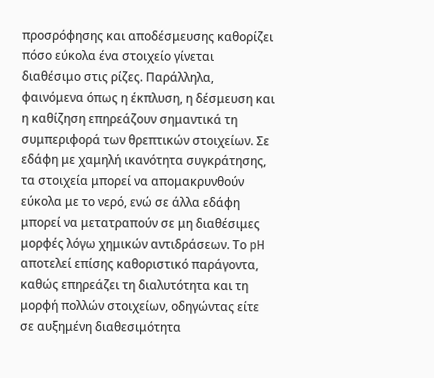προσρόφησης και αποδέσμευσης καθορίζει πόσο εύκολα ένα στοιχείο γίνεται διαθέσιμο στις ρίζες. Παράλληλα, φαινόμενα όπως η έκπλυση, η δέσμευση και η καθίζηση επηρεάζουν σημαντικά τη συμπεριφορά των θρεπτικών στοιχείων. Σε εδάφη με χαμηλή ικανότητα συγκράτησης, τα στοιχεία μπορεί να απομακρυνθούν εύκολα με το νερό, ενώ σε άλλα εδάφη μπορεί να μετατραπούν σε μη διαθέσιμες μορφές λόγω χημικών αντιδράσεων. Το pH αποτελεί επίσης καθοριστικό παράγοντα, καθώς επηρεάζει τη διαλυτότητα και τη μορφή πολλών στοιχείων, οδηγώντας είτε σε αυξημένη διαθεσιμότητα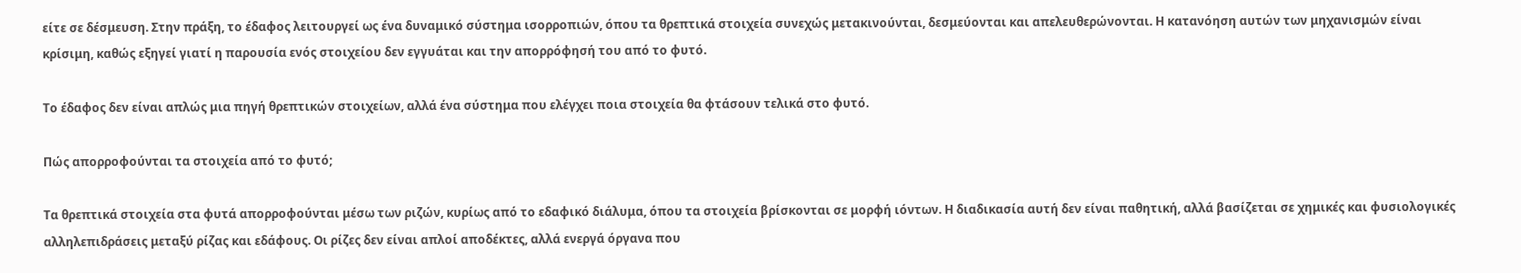είτε σε δέσμευση. Στην πράξη, το έδαφος λειτουργεί ως ένα δυναμικό σύστημα ισορροπιών, όπου τα θρεπτικά στοιχεία συνεχώς μετακινούνται, δεσμεύονται και απελευθερώνονται. Η κατανόηση αυτών των μηχανισμών είναι κρίσιμη, καθώς εξηγεί γιατί η παρουσία ενός στοιχείου δεν εγγυάται και την απορρόφησή του από το φυτό.

Το έδαφος δεν είναι απλώς μια πηγή θρεπτικών στοιχείων, αλλά ένα σύστημα που ελέγχει ποια στοιχεία θα φτάσουν τελικά στο φυτό.

Πώς απορροφούνται τα στοιχεία από το φυτό;

Τα θρεπτικά στοιχεία στα φυτά απορροφούνται μέσω των ριζών, κυρίως από το εδαφικό διάλυμα, όπου τα στοιχεία βρίσκονται σε μορφή ιόντων. Η διαδικασία αυτή δεν είναι παθητική, αλλά βασίζεται σε χημικές και φυσιολογικές αλληλεπιδράσεις μεταξύ ρίζας και εδάφους. Οι ρίζες δεν είναι απλοί αποδέκτες, αλλά ενεργά όργανα που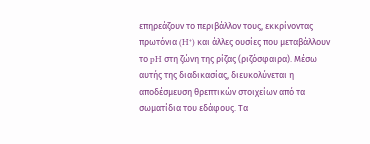επηρεάζουν το περιβάλλον τους, εκκρίνοντας πρωτόνια (H⁺) και άλλες ουσίες που μεταβάλλουν το pH στη ζώνη της ρίζας (ριζόσφαιρα). Μέσω αυτής της διαδικασίας, διευκολύνεται η αποδέσμευση θρεπτικών στοιχείων από τα σωματίδια του εδάφους. Τα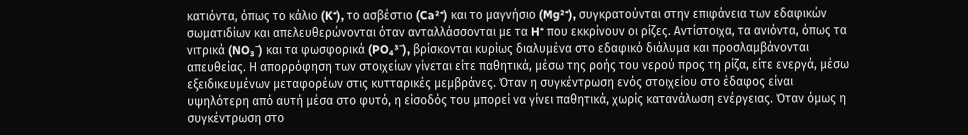κατιόντα, όπως το κάλιο (K⁺), το ασβέστιο (Ca²⁺) και το μαγνήσιο (Mg²⁺), συγκρατούνται στην επιφάνεια των εδαφικών σωματιδίων και απελευθερώνονται όταν ανταλλάσσονται με τα H⁺ που εκκρίνουν οι ρίζες. Αντίστοιχα, τα ανιόντα, όπως τα νιτρικά (NO₃⁻) και τα φωσφορικά (PO₄³⁻), βρίσκονται κυρίως διαλυμένα στο εδαφικό διάλυμα και προσλαμβάνονται απευθείας. Η απορρόφηση των στοιχείων γίνεται είτε παθητικά, μέσω της ροής του νερού προς τη ρίζα, είτε ενεργά, μέσω εξειδικευμένων μεταφορέων στις κυτταρικές μεμβράνες. Όταν η συγκέντρωση ενός στοιχείου στο έδαφος είναι υψηλότερη από αυτή μέσα στο φυτό, η είσοδός του μπορεί να γίνει παθητικά, χωρίς κατανάλωση ενέργειας. Όταν όμως η συγκέντρωση στο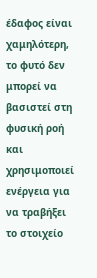έδαφος είναι χαμηλότερη, το φυτό δεν μπορεί να βασιστεί στη φυσική ροή και χρησιμοποιεί ενέργεια για να τραβήξει το στοιχείο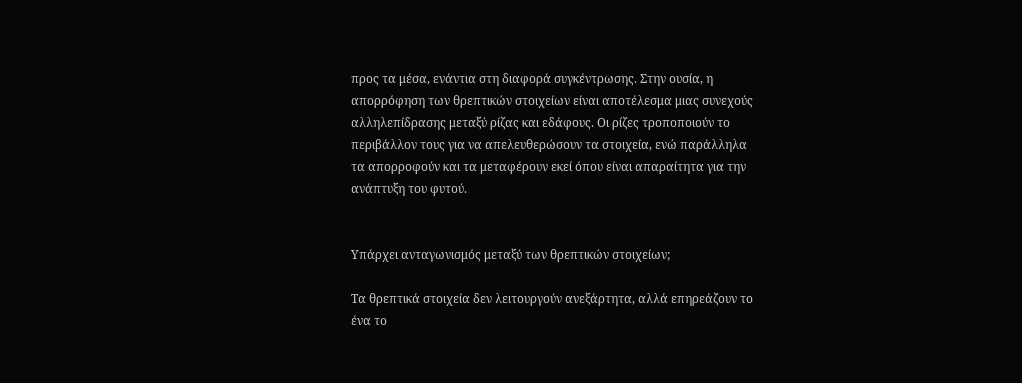προς τα μέσα, ενάντια στη διαφορά συγκέντρωσης. Στην ουσία, η απορρόφηση των θρεπτικών στοιχείων είναι αποτέλεσμα μιας συνεχούς αλληλεπίδρασης μεταξύ ρίζας και εδάφους. Οι ρίζες τροποποιούν το περιβάλλον τους για να απελευθερώσουν τα στοιχεία, ενώ παράλληλα τα απορροφούν και τα μεταφέρουν εκεί όπου είναι απαραίτητα για την ανάπτυξη του φυτού.


Υπάρχει ανταγωνισμός μεταξύ των θρεπτικών στοιχείων;

Τα θρεπτικά στοιχεία δεν λειτουργούν ανεξάρτητα, αλλά επηρεάζουν το ένα το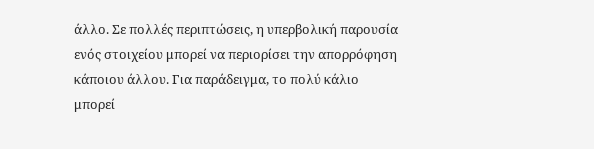άλλο. Σε πολλές περιπτώσεις, η υπερβολική παρουσία ενός στοιχείου μπορεί να περιορίσει την απορρόφηση κάποιου άλλου. Για παράδειγμα, το πολύ κάλιο μπορεί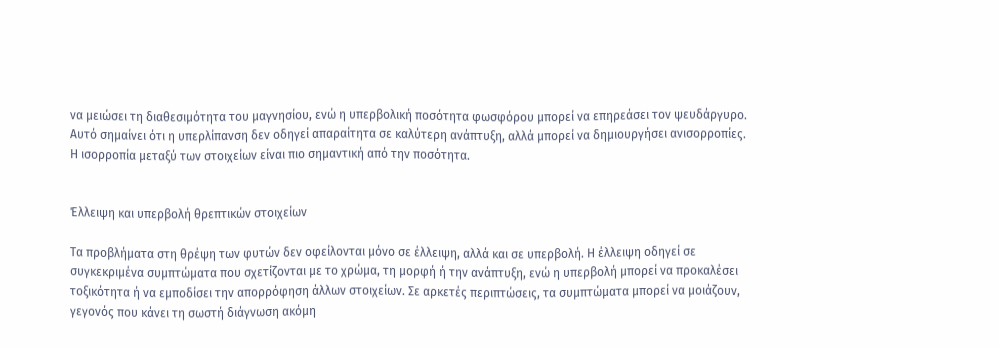να μειώσει τη διαθεσιμότητα του μαγνησίου, ενώ η υπερβολική ποσότητα φωσφόρου μπορεί να επηρεάσει τον ψευδάργυρο. Αυτό σημαίνει ότι η υπερλίπανση δεν οδηγεί απαραίτητα σε καλύτερη ανάπτυξη, αλλά μπορεί να δημιουργήσει ανισορροπίες. Η ισορροπία μεταξύ των στοιχείων είναι πιο σημαντική από την ποσότητα.


Έλλειψη και υπερβολή θρεπτικών στοιχείων

Τα προβλήματα στη θρέψη των φυτών δεν οφείλονται μόνο σε έλλειψη, αλλά και σε υπερβολή. Η έλλειψη οδηγεί σε συγκεκριμένα συμπτώματα που σχετίζονται με το χρώμα, τη μορφή ή την ανάπτυξη, ενώ η υπερβολή μπορεί να προκαλέσει τοξικότητα ή να εμποδίσει την απορρόφηση άλλων στοιχείων. Σε αρκετές περιπτώσεις, τα συμπτώματα μπορεί να μοιάζουν, γεγονός που κάνει τη σωστή διάγνωση ακόμη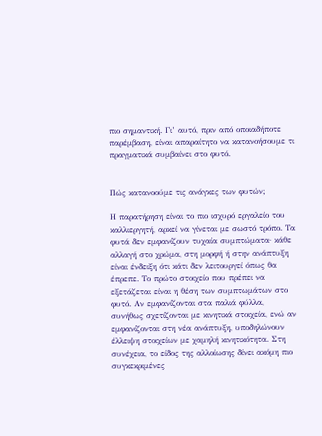πιο σημαντική. Γι’ αυτό, πριν από οποιαδήποτε παρέμβαση, είναι απαραίτητο να κατανοήσουμε τι πραγματικά συμβαίνει στο φυτό.


Πώς κατανοούμε τις ανάγκες των φυτών;

Η παρατήρηση είναι το πιο ισχυρό εργαλείο του καλλιεργητή, αρκεί να γίνεται με σωστό τρόπο. Τα φυτά δεν εμφανίζουν τυχαία συμπτώματα· κάθε αλλαγή στο χρώμα, στη μορφή ή στην ανάπτυξη είναι ένδειξη ότι κάτι δεν λειτουργεί όπως θα έπρεπε. Το πρώτο στοιχείο που πρέπει να εξετάζεται είναι η θέση των συμπτωμάτων στο φυτό. Αν εμφανίζονται στα παλιά φύλλα, συνήθως σχετίζονται με κινητικά στοιχεία, ενώ αν εμφανίζονται στη νέα ανάπτυξη, υποδηλώνουν έλλειψη στοιχείων με χαμηλή κινητικότητα. Στη συνέχεια, το είδος της αλλοίωσης δίνει ακόμη πιο συγκεκριμένες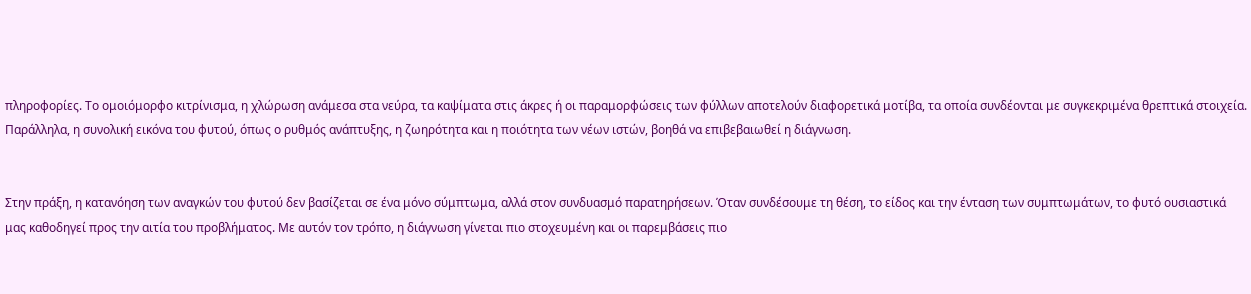πληροφορίες. Το ομοιόμορφο κιτρίνισμα, η χλώρωση ανάμεσα στα νεύρα, τα καψίματα στις άκρες ή οι παραμορφώσεις των φύλλων αποτελούν διαφορετικά μοτίβα, τα οποία συνδέονται με συγκεκριμένα θρεπτικά στοιχεία. Παράλληλα, η συνολική εικόνα του φυτού, όπως ο ρυθμός ανάπτυξης, η ζωηρότητα και η ποιότητα των νέων ιστών, βοηθά να επιβεβαιωθεί η διάγνωση.


Στην πράξη, η κατανόηση των αναγκών του φυτού δεν βασίζεται σε ένα μόνο σύμπτωμα, αλλά στον συνδυασμό παρατηρήσεων. Όταν συνδέσουμε τη θέση, το είδος και την ένταση των συμπτωμάτων, το φυτό ουσιαστικά μας καθοδηγεί προς την αιτία του προβλήματος. Με αυτόν τον τρόπο, η διάγνωση γίνεται πιο στοχευμένη και οι παρεμβάσεις πιο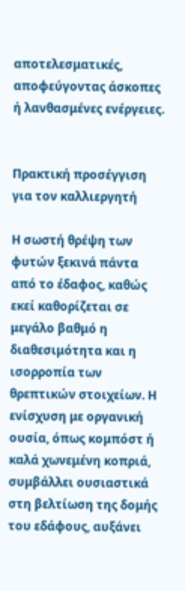αποτελεσματικές, αποφεύγοντας άσκοπες ή λανθασμένες ενέργειες.


Πρακτική προσέγγιση για τον καλλιεργητή

Η σωστή θρέψη των φυτών ξεκινά πάντα από το έδαφος, καθώς εκεί καθορίζεται σε μεγάλο βαθμό η διαθεσιμότητα και η ισορροπία των θρεπτικών στοιχείων. Η ενίσχυση με οργανική ουσία, όπως κομπόστ ή καλά χωνεμένη κοπριά, συμβάλλει ουσιαστικά στη βελτίωση της δομής του εδάφους, αυξάνει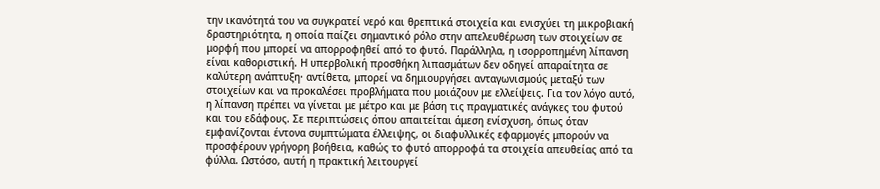την ικανότητά του να συγκρατεί νερό και θρεπτικά στοιχεία και ενισχύει τη μικροβιακή δραστηριότητα, η οποία παίζει σημαντικό ρόλο στην απελευθέρωση των στοιχείων σε μορφή που μπορεί να απορροφηθεί από το φυτό. Παράλληλα, η ισορροπημένη λίπανση είναι καθοριστική. Η υπερβολική προσθήκη λιπασμάτων δεν οδηγεί απαραίτητα σε καλύτερη ανάπτυξη· αντίθετα, μπορεί να δημιουργήσει ανταγωνισμούς μεταξύ των στοιχείων και να προκαλέσει προβλήματα που μοιάζουν με ελλείψεις. Για τον λόγο αυτό, η λίπανση πρέπει να γίνεται με μέτρο και με βάση τις πραγματικές ανάγκες του φυτού και του εδάφους. Σε περιπτώσεις όπου απαιτείται άμεση ενίσχυση, όπως όταν εμφανίζονται έντονα συμπτώματα έλλειψης, οι διαφυλλικές εφαρμογές μπορούν να προσφέρουν γρήγορη βοήθεια, καθώς το φυτό απορροφά τα στοιχεία απευθείας από τα φύλλα. Ωστόσο, αυτή η πρακτική λειτουργεί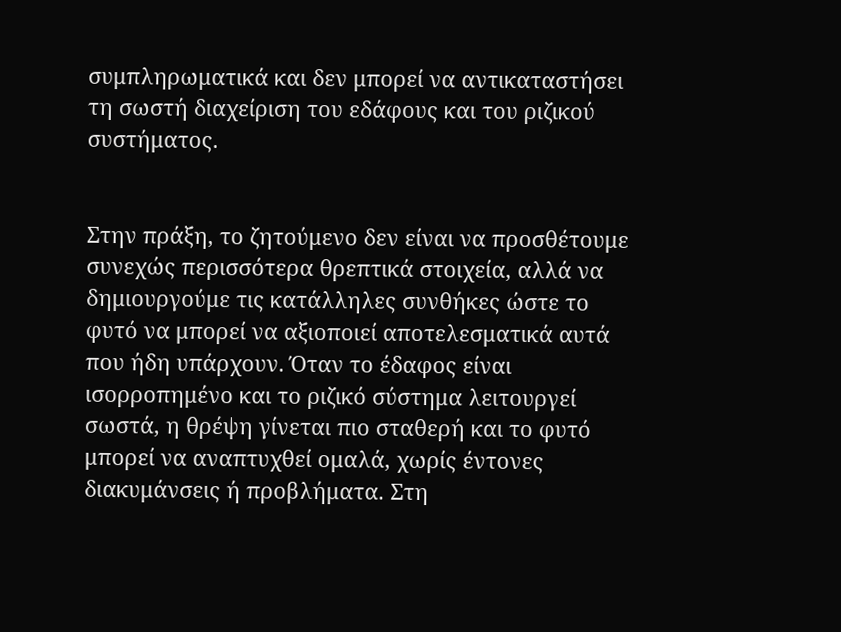συμπληρωματικά και δεν μπορεί να αντικαταστήσει τη σωστή διαχείριση του εδάφους και του ριζικού συστήματος.


Στην πράξη, το ζητούμενο δεν είναι να προσθέτουμε συνεχώς περισσότερα θρεπτικά στοιχεία, αλλά να δημιουργούμε τις κατάλληλες συνθήκες ώστε το φυτό να μπορεί να αξιοποιεί αποτελεσματικά αυτά που ήδη υπάρχουν. Όταν το έδαφος είναι ισορροπημένο και το ριζικό σύστημα λειτουργεί σωστά, η θρέψη γίνεται πιο σταθερή και το φυτό μπορεί να αναπτυχθεί ομαλά, χωρίς έντονες διακυμάνσεις ή προβλήματα. Στη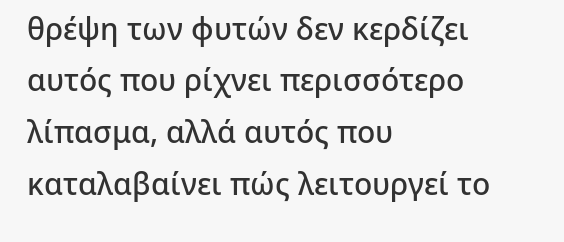θρέψη των φυτών δεν κερδίζει αυτός που ρίχνει περισσότερο λίπασμα, αλλά αυτός που καταλαβαίνει πώς λειτουργεί το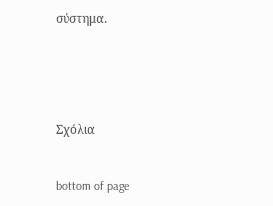σύστημα.





Σχόλια


bottom of page